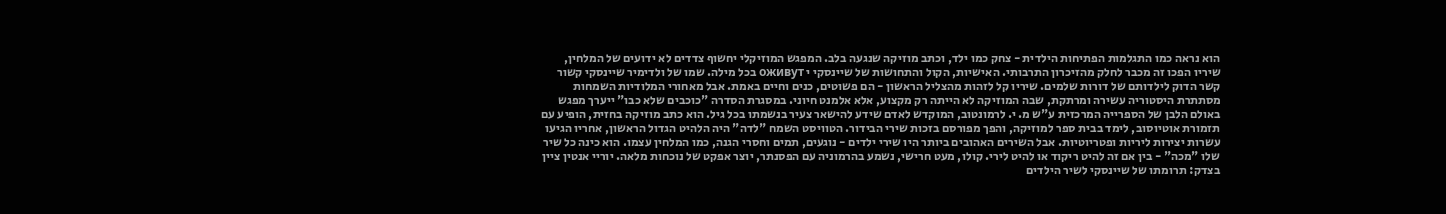הוא נראה כמו התגלמות הפתיחות הילדית - צחק כמו ילד, וכתב מוזיקה שנגעה בלב. המפגש המוזיקלי יחשוף צדדים לא ידועים של המלחין, שיריו הפכו זה מכבר לחלק מהזיכרון התרבותי. האישיות, הקול והתחושות של שיינסקי י оживут בכל מילה. שמו של ולדימיר שיינסקי קשור קשר הדוק לילדותם של דורות שלמים. שיריו קל לזהות מהצליל הראשון - הם פשוטים, כנים וחיים באמת. אבל מאחורי המלודיות השמחות מסתתרת היסטוריה עשירה ומרתקת, שבה המוזיקה לא הייתה רק מקצוע, אלא אלמנט חיוני. במסגרת הסדרה "כוכבים שלא כבו" ייערך מפגש באולם הלבן של הספרייה המרכזית ע"ש מ. י. לרמונטוב, המוקדש לאדם שידע להישאר צעיר בנשמתו בכל גיל. הוא כתב מוזיקה בחזית, הופיע עם תזמורת אוטיוסוב, לימד בבית ספר למוזיקה, והפך מפורסם בזכות שירי הבידור. הטוויסט השמח "לדה" היה הלהיט הגדול הראשון, אחריו הגיעו עשרות יצירות ליריות ופטריוטיות. אבל השירים האהובים ביותר היו שירי ילדים - נוגעים, תמים וחסרי הגנה, כמו המלחין עצמו. הוא כינה כל שיר שלו "מכה" - בין אם זה להיט ריקוד או להיט לירי. קולו, מעט חרישי, נשמע בהרמוניה עם הפסנתר, יוצר אפקט של נוכחות מלאה. יוריי אנטין ציין בצדק: תרומתו של שיינסקי לשיר הילדים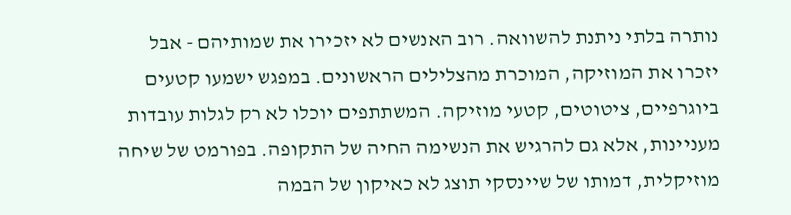נותרה בלתי ניתנת להשוואה. רוב האנשים לא יזכירו את שמותיהם - אבל יזכרו את המוזיקה, המוכרת מהצלילים הראשונים. במפגש ישמעו קטעים ביוגרפיים, ציטוטים, קטעי מוזיקה. המשתתפים יוכלו לא רק לגלות עובדות מעניינות, אלא גם להרגיש את הנשימה החיה של התקופה. בפורמט של שיחה מוזיקלית, דמותו של שיינסקי תוצג לא כאיקון של הבמה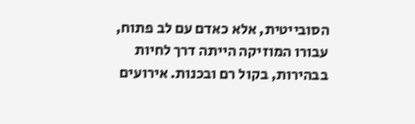הסובייטית, אלא כאדם עם לב פתוח, עבורו המוזיקה הייתה דרך לחיות בבהירות, בקול רם ובכנות. אירועים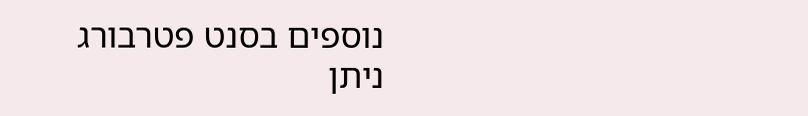נוספים בסנט פטרבורג ניתן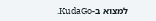למצוא ב-KudaGo.